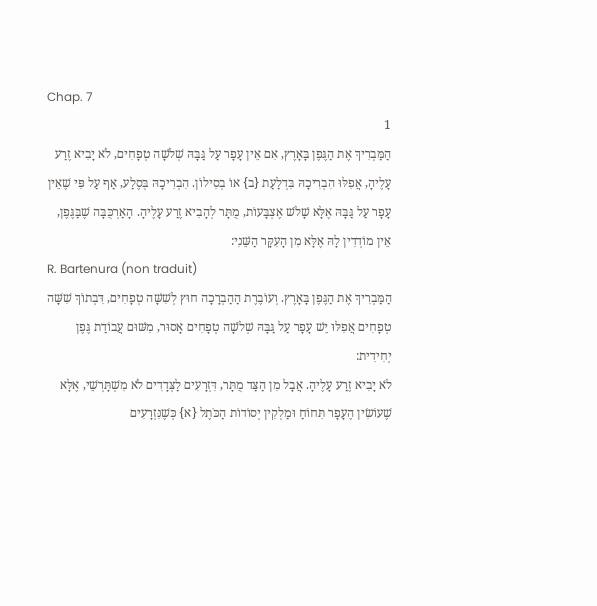Chap. 7
1
הַמַּבְרִיךְ אֶת הַגֶּפֶן בָּאָרֶץ, אִם אֵין עָפָר עַל גַּבָּהּ שְׁלֹשָׁה טְפָחִים, לֹא יָבִיא זֶרַע עָלֶיהָ, אֲפִלּוּ הִבְרִיכָהּ בִּדְלַעַת {ב} אוֹ בְסִילוֹן. הִבְרִיכָהּ בְּסֶלַע, אַף עַל פִּי שֶׁאֵין עָפָר עַל גַּבָּהּ אֶלָּא שָׁלֹשׁ אֶצְבָּעוֹת, מֻתָּר לְהָבִיא זֶרַע עָלֶיהָ. הָאַרְכֻּבָּה שֶׁבַּגֶּפֶן, אֵין מוֹדְדִין לָהּ אֶלָּא מִן הָעִקָּר הַשֵּׁנִי:
R. Bartenura (non traduit)
הַמַּבְרִיךְ אֶת הַגֶּפֶן בָּאָרֶץ. וְעוֹבֶרֶת הַהַבְרָכָה חוּץ לְשִׁשָּׁה טְפָחִים, דִּבְתוֹךְ שִׁשָּׁה טְפָחִים אֲפִלּוּ יֵשׁ עָפָר עַל גַּבָּהּ שְׁלֹשָׁה טְפָחִים אָסוּר, מִשּׁוּם עֲבוֹדַת גֶּפֶן יְחִידִית:
לֹא יָבִיא זֶרַע עָלֶיהָ. אֲבָל מִן הַצַּד מֻתָּר, דִּזְרָעִים לַצְּדָדִים לֹא מִשְׁתָּרְשֵׁי, אֶלָּא שֶׁעוֹשִׂין הֶעָפָר תִּחוֹחַ וּמַלְקִין יְסוֹדוֹת הַכֹּתֶל {א} כְּשֶׁנִּזְרָעִים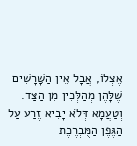אֶצְלוֹ, אֲבָל אֵין הַשָּׁרָשִׁים שֶׁלָּהֶן מְהַלְּכִין מִן הַצַּד. וְטַעֲמָא דְּלֹא יָבִיא זֶרַע עַל הַגֶּפֶן הַמֻּבְרֶכֶת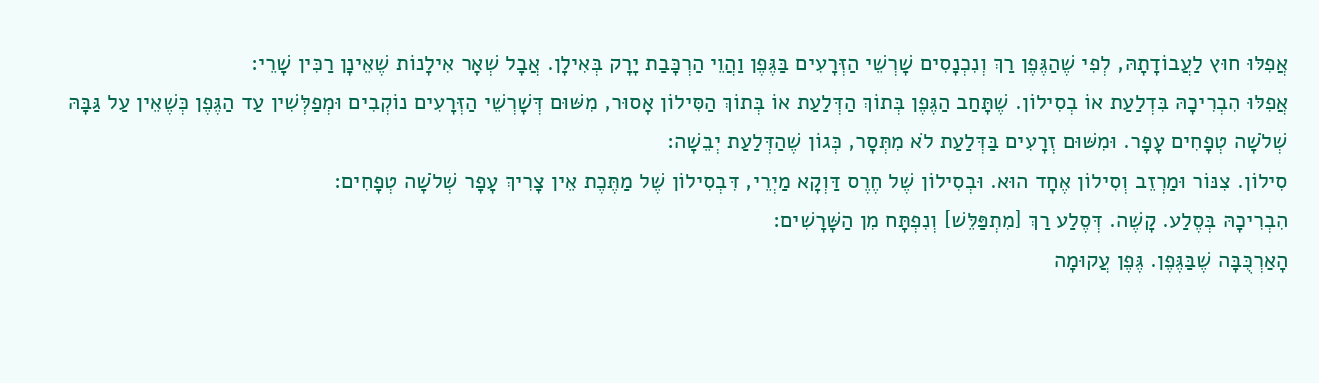אֲפִלּוּ חוּץ לַעֲבוֹדָתָהּ, לְפִי שֶׁהַגֶּפֶן רַךְ וְנִכְנָסִים שָׁרְשֵׁי הַזְּרָעִים בַּגֶּפֶן וַהֲוֵי הַרְכָּבַת יָרָק בְּאִילָן. אֲבָל שְׁאָר אִילָנוֹת שֶׁאֵינָן רַכִּין שָׁרֵי:
אֲפִלּוּ הִבְרִיכָהּ בִּדְלַעַת אוֹ בְסִילוֹן. שֶׁתָּחַב הַגֶּפֶן בְּתוֹךְ הַדְּלַעַת אוֹ בְּתוֹךְ הַסִּילוֹן אָסוּר, מִשּׁוּם דְּשָׁרְשֵׁי הַזְּרָעִים נוֹקְבִים וּמְפַלְּשִׁין עַד הַגֶּפֶן כְּשֶׁאֵין עַל גַּבָּהּ שְׁלֹשָׁה טְפָחִים עָפָר. וּמִשּׁוּם זְרָעִים בַּדְּלַעַת לֹא מִתְּסָר, כְּגוֹן שֶׁהַדְּלַעַת יְבֵשָׁה:
סִילוֹן. צִנּוֹר וּמַרְזֵב וְסִילוֹן אֶחָד הוּא. וּבְסִילוֹן שֶׁל חֶרֶס דַּוְקָא מַיְרֵי, דִּבְסִילוֹן שֶׁל מַתֶּכֶת אֵין צָרִיךְ עָפָר שְׁלֹשָׁה טְפָחִים:
הִבְרִיכָהּ בְּסֶלַע. קָשֶׁה. דְּסֶלַע רַךְ [מִתְפַּלֵּשׁ] וְנִפְתָּח מִן הַשָּׁרָשִׁים:
הָאַרְכֻּבָּה שֶׁבַּגֶּפֶן. גֶּפֶן עֲקוּמָה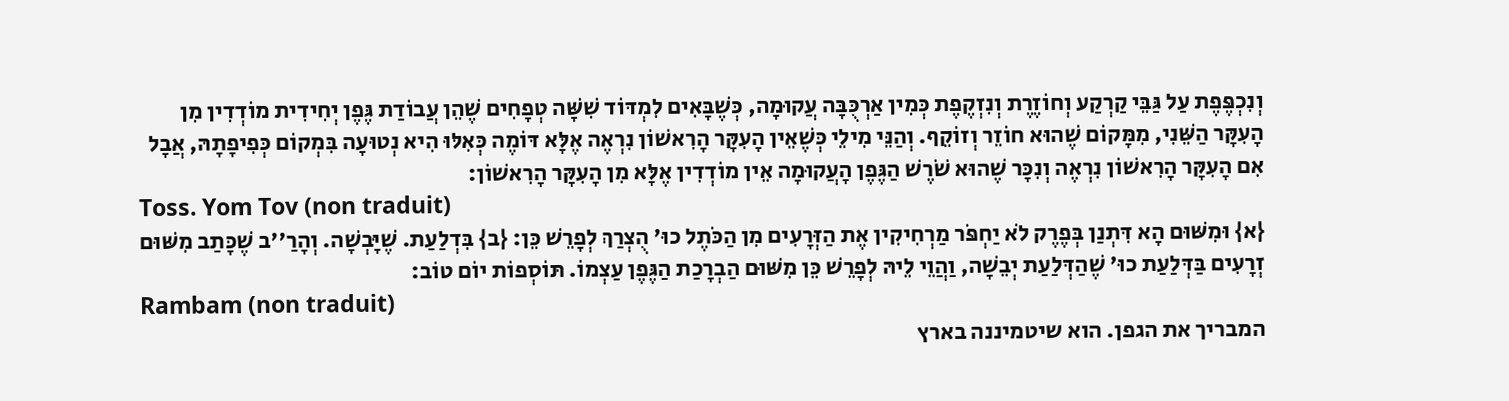וְנִכְפֶּפֶת עַל גַּבֵּי קַרְקַע וְחוֹזֶרֶת וְנִזְקֶפֶת כְּמִין אַרְכֻּבָּה עֲקוּמָה, כְּשֶׁבָּאִים לִמְדּוֹד שִׁשָּׁה טְפָחִים שֶׁהֵן עֲבוֹדַת גֶּפֶן יְחִידִית מוֹדְדִין מִן הָעִקָּר הַשֵּׁנִי, מִמָּקוֹם שֶׁהוּא חוֹזֵר וְזוֹקֵף. וְהַנֵּי מִילֵי כְּשֶׁאֵין הָעִקָּר הָרִאשׁוֹן נִרְאֶה אֶלָּא דּוֹמֶה כְּאִלּוּ הִיא נְטוּעָה בִּמְקוֹם כְּפִיפָתָהּ, אֲבָל אִם הָעִקָּר הָרִאשׁוֹן נִרְאֶה וְנִכָּר שֶׁהוּא שֹׁרֶשׁ הַגֶּפֶן הָעֲקוּמָה אֵין מוֹדְדִין אֶלָּא מִן הָעִקָּר הָרִאשׁוֹן:
Toss. Yom Tov (non traduit)
{א} וּמִשּׁוּם הָא דִּתְנַן בְּפֶרֶק לֹא יַחְפֹּר מַרְחִיקִין אֶת הַזְּרָעִים מִן הַכֹּתֶל כוּ' הֻצְרַךְ לְפָרֵשׁ כֵּן: {ב} בִּדְלַעַת. שֶׁיָּבְשָׁה. וְהָרַ''ב שֶׁכָּתַב מִשּׁוּם זְרָעִים בַּדְּלַעַת כוּ' שֶׁהַדְּלַעַת יְבֵשָׁה, וַהֲוֵי לֵיהּ לְפָרֵשׁ כֵּן מִשּׁוּם הַבְרָכַת הַגֶּפֶן עַצְמוֹ. תּוֹסְפוֹת יוֹם טוֹב:
Rambam (non traduit)
המבריך את הגפן. הוא שיטמיננה בארץ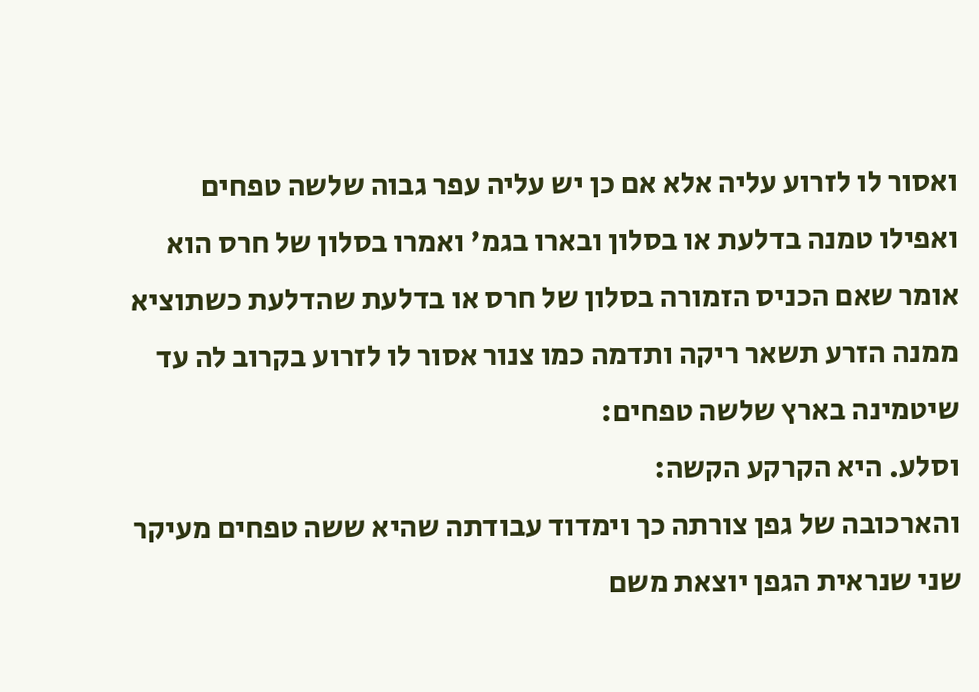ואסור לו לזרוע עליה אלא אם כן יש עליה עפר גבוה שלשה טפחים ואפילו טמנה בדלעת או בסלון ובארו בגמ' ואמרו בסלון של חרס הוא אומר שאם הכניס הזמורה בסלון של חרס או בדלעת שהדלעת כשתוציא ממנה הזרע תשאר ריקה ותדמה כמו צנור אסור לו לזרוע בקרוב לה עד שיטמינה בארץ שלשה טפחים:
וסלע. היא הקרקע הקשה:
והארכובה של גפן צורתה כך וימדוד עבודתה שהיא ששה טפחים מעיקר שני שנראית הגפן יוצאת משם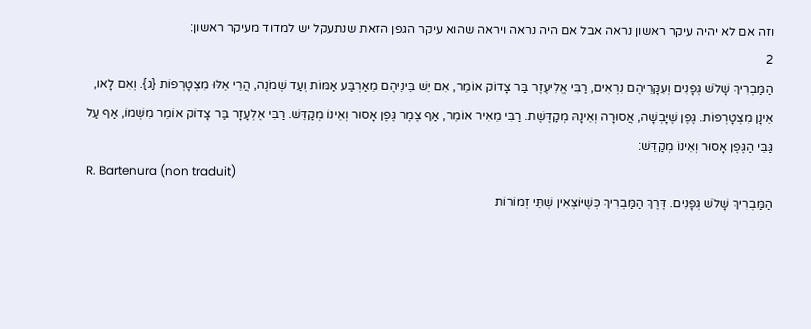וזה אם לא יהיה עיקר ראשון נראה אבל אם היה נראה ויראה שהוא עיקר הגפן הזאת שנתעקל יש למדוד מעיקר ראשון:
2
הַמַּבְרִיךְ שָׁלֹשׁ גְּפָנִים וְעִקָּרֵיהֶם נִרְאִים, רַבִּי אֱלִיעֶזֶר בַּר צָדוֹק אוֹמֵר, אִם יֵשׁ בֵּינֵיהֶם מֵאַרְבַּע אַמּוֹת וְעַד שְׁמֹנֶה, הֲרֵי אֵלּוּ מִצְטָרְפוֹת {ג}. וְאִם לָאו, אֵינָן מִצְטָרְפוֹת. גֶּפֶן שֶׁיָּבְשָׁה, אֲסוּרָה וְאֵינָהּ מְקַדֶּשֶׁת. רַבִּי מֵאִיר אוֹמֵר, אַף צֶמֶר גֶּפֶן אָסוּר וְאֵינוֹ מְקַדֵּשׁ. רַבִּי אֶלְעָזָר בַּר צָדוֹק אוֹמֵר מִשְּׁמוֹ, אַף עַל גַּבֵּי הַגֶּפֶן אָסוּר וְאֵינוֹ מְקַדֵּשׁ:
R. Bartenura (non traduit)
הַמַּבְרִיךְ שָׁלֹשׁ גְּפָנִים. דֶּרֶךְ הַמַּבְרִיךְ כְּשֶׁיּוֹצְאִין שְׁתֵּי זְמוֹרוֹת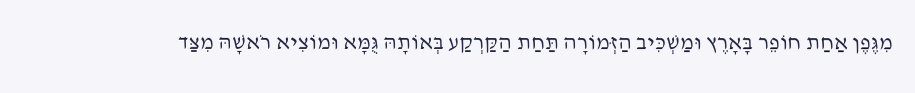מִגֶּפֶן אַחַת חוֹפֵר בָּאָרֶץ וּמַשְׁכִּיב הַזְּמוֹרָה תַּחַת הַקַּרְקַע בְּאוֹתָהּ גֻּמָּא וּמוֹצִיא רֹאשָׁהּ מִצַּד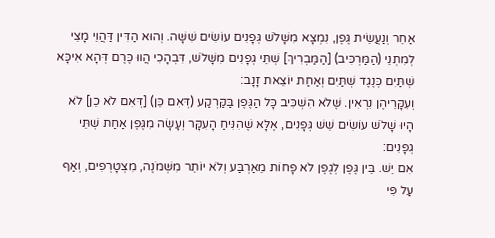אַחֵר וְנַעֲשֵׂית גֶּפֶן, נִמְצָא מִשָּׁלֹשׁ גְּפָנִים עוֹשִׂים שִׁשָּׁה. וְהוּא הַדִּין דַּהֲוֵי מָצֵי לְמִתְנֵי (הַמַּרְכִּיב) [הַמַּבְרִיךְ] שְׁתֵּי גְפָנִים מִשָּׁלֹשׁ, דִּבְהָכִי הֲווּ כֶּרֶם דְּהָא אִיכָּא שְׁתַּיִם כְּנֶגֶד שְׁתַּיִם וְאַחַת יוֹצֵאת זָנָב:
וְעִקָּרֵיהֶן נִרְאִין. שֶּׁלֹא הִשְׁכִּיב כָּל הַגֶּפֶן בַּקַּרְקַע (דְּאִם כֵּן) [דְּאִם לֹא כֵן] לֹא הָיוּ שָׁלֹשׁ עוֹשִׂים שֵׁשׁ גְּפָנִים, אֶלָּא שֶׁהִנִּיחַ הָעִקָּר וְעָשָׂה מִגֶּפֶן אַחַת שְׁתֵּי גְפָנִים:
אִם יֵשׁ. בֵּין גֶּפֶן לְגֶפֶן לֹא פָחוֹת מֵאַרְבַּע וְלֹא יוֹתֵר מִשְּׁמֹנֶה, מִצְטָרְפִים, וְאַף עַל פִּי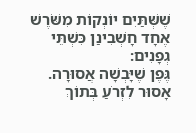שֶׁשְּׁתַּיִם יוֹנְקוֹת מִשֹּׁרֶשׁ אֶחָד חָשְׁבִינַן כִּשְׁתֵּי גְפָנִים:
גֶּפֶן שֶׁיָּבְשָׁה אֲסוּרָה. אָסוּר לִזְרֹעַ בְּתוֹךְ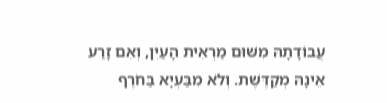עֲבוֹדָתָהּ מִשּׁוּם מַרְאִית הָעַיִן, וְאִם זָרַע אֵינָהּ מְקַדֶּשֶׁת. וְלֹא מִבַּעְיָא בַּחֹרֶף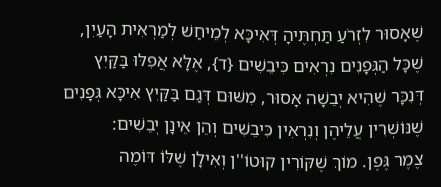שֶׁאָסוּר לִזְרֹעַ תַּחְתֶּיהָ דְּאִיכָּא לְמֵיחַשׁ לְמַרְאִית הָעַיִן, שֶׁכָּל הַגְּפָנִים נִרְאִים כִּיבֵשִׁים {ד}, אֶלָּא אֲפִלּוּ בַּקַּיִץ דְּנִכָּר שֶׁהִיא יְבֵשָׁה אָסוּר, מִשּׁוּם דְּגַם בַּקַּיִץ אִיכָּא גְּפָנִים שֶׁנּוֹשְׁרִין עֲלֵיהֶן וְנִרְאִין כִּיבֵשִׁים וְהֵן אֵינָן יְבֵשִׁים:
צֶמֶר גֶּפֶן. מוֹךְ שֶׁקּוֹרִין קוּטוֹ''ן וְאִילָן שֶׁלּוֹ דּוֹמֶה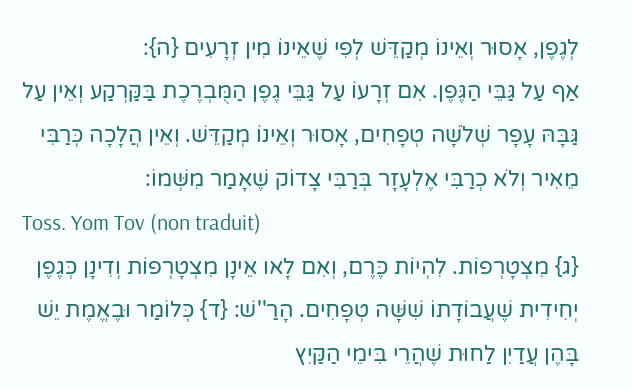לְגֶפֶן, אָסוּר וְאֵינוֹ מְקַדֵּשׁ לְפִי שֶׁאֵינוֹ מִין זְרָעִים {ה}:
אַף עַל גַּבֵּי הַגֶּפֶן. אִם זְרָעוֹ עַל גַּבֵּי גֶפֶן הַמֻּבְרֶכֶת בַּקַּרְקַע וְאֵין עַל גַּבָּהּ עָפָר שְׁלֹשָׁה טְפָחִים, אָסוּר וְאֵינוֹ מְקַדֵּשׁ. וְאֵין הֲלָכָה כְּרַבִּי מֵאִיר וְלֹא כְרַבִּי אֶלְעָזָר בְּרַבִּי צָדוֹק שֶׁאָמַר מִשְּׁמוֹ:
Toss. Yom Tov (non traduit)
{ג} מִצְטָרְפוֹת. לִהְיוֹת כֶּרֶם, וְאִם לָאו אֵינָן מִצְטָרְפוֹת וְדִינָן כְּגֶפֶן יְחִידִית שֶׁעֲבוֹדָתוֹ שִׁשָּׁה טְפָחִים. הָרַ''שׁ: {ד} כְּלוֹמַר וּבֶאֱמֶת יֵשׁ בָּהֶן עֲדַיִן לַחוּת שֶׁהֲרֵי בִּימֵי הַקַּיִץ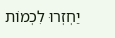יַחְזְרוּ לִכְמוֹת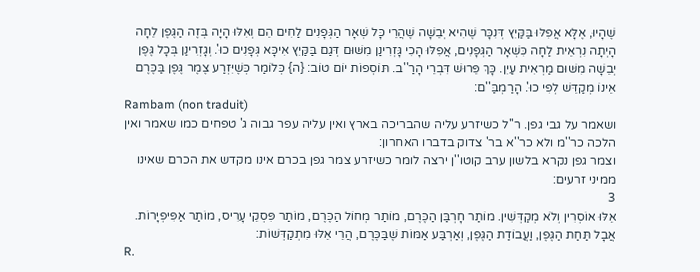שֶׁהָיוּ, אֶלָּא אֲפִלּוּ בַּקַּיִץ דְּנִכָּר שֶׁהִיא יְבֵשָׁה שֶׁהֲרֵי כָּל שְׁאָר הַגְּפָנִים לַחִים הֵם וְאִלּוּ הָיָה בְּזֶה הַגֶּפֶן לֵחָה הָיְתָה נִרְאֵית לַחָה כִּשְׁאָר הַגְּפָנִים, אֲפִלּוּ הָכִי גָּזְרִינַן מִשּׁוּם דְּגַם בַּקַּיִץ אִיכָּא גְּפָנִים כוּ'. וְגָזְרִינַן בְּכָל גֶּפֶן יְבֵשָׁה מִשּׁוּם מַרְאִית עַיִן. כָּךְ פֵּרוּשׁ דִּבְרֵי הָרַ''ב. תּוֹסְפוֹת יוֹם טוֹב: {ה} כְּלוֹמַר כְּשֶׁיִּזְרַע צֶמֶר גֶּפֶן בַּכֶּרֶם אֵינוֹ מְקַדֵּשׁ לְפִי כוּ'. הָרַמְבַּ''ם:
Rambam (non traduit)
ושאמר על גבי גפן. ר''ל כשיזרע עליה שהבריכה בארץ ואין עליה עפר גבוה ג' טפחים כמו שאמר ואין הלכה כר''מ ולא כר''א בר' צדוק בדברו האחרון:
וצמר גפן נקרא בלשון ערב קוטו''ן ירצה לומר כשיזרע צמר גפן בכרם אינו מקדש את הכרם שאינו ממיני זרעים:
3
אֵלּוּ אוֹסְרִין וְלֹא מְקַדְּשִׁין. מוֹתַר חָרְבַּן הַכֶּרֶם, מוֹתַר מְחוֹל הַכֶּרֶם, מוֹתַר פִּסְקֵי עָרִיס, מוֹתַר אַפִּיפְיָרוֹת. אֲבָל תַּחַת הַגֶּפֶן, וַעֲבוֹדַת הַגֶּפֶן, וְאַרְבַּע אַמּוֹת שֶׁבַּכֶּרֶם, הֲרֵי אֵלּוּ מִתְקַדְּשׁוֹת:
R.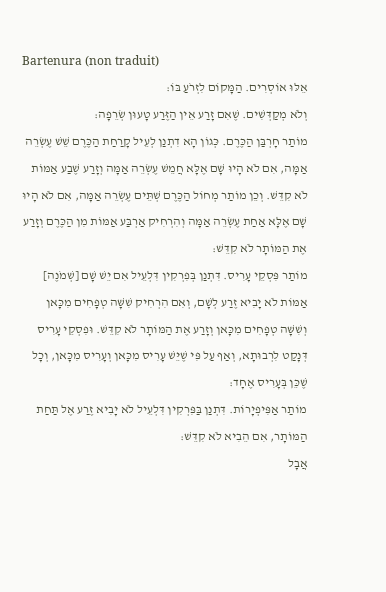Bartenura (non traduit)
אֵלּוּ אוֹסְרִים. הַמָּקוֹם לִזְרֹעַ בּוֹ:
וְלֹא מְקַדְּשִׁים. שֶׁאִם זָרַע אֵין הַזֶּרַע טָעוּן שְׂרֵפָה:
מוֹתַר חָרְבַּן הַכֶּרֶם. כְּגוֹן הָא דִתְנַן לְעֵיל קָרַחַת הַכֶּרֶם שֵׁשׁ עֶשְׂרֵה אַמָּה, אִם לֹא הָיוּ שָׁם אֶלָּא חֲמֵשׁ עֶשְׂרֵה אַמָּה וְזָרַע שֶׁבַע אַמּוֹת לֹא קִדֵּשׁ. וְכֵן מוֹתַר מְחוֹל הַכֶּרֶם שְׁתֵּים עֶשְׂרֵה אַמָּה, אִם לֹא הָיוּ שָׁם אֶלָּא אַחַת עֶשְׂרֵה אַמָּה וְהִרְחִיק אַרְבַּע אַמּוֹת מִן הַכֶּרֶם וְזָרַע אֶת הַמּוֹתָר לֹא קִדֵּשׁ:
מוֹתַר פִּסְקֵי עָרִיס. דִּתְנַן בְּפִרְקִין דִּלְעֵיל אִם יֵשׁ שָׁם [שְׁמֹנֶה] אַמּוֹת לֹא יָבִיא זֶרַע לְשָׁם, וְאִם הִרְחִיק שִׁשָּׁה טְפָחִים מִכָּאן וְשִׁשָּׁה טְפָחִים מִכָּאן וְזָרַע אֶת הַמּוֹתָר לֹא קִדֵּשׁ. וּפִסְקֵי עָרִיס דְּנָקַט לִרְבוּתָא, וְאַף עַל פִּי שֶׁיֵּשׁ עָרִיס מִכָּאן וְעָרִיס מִכָּאן, וְכָל שֶׁכֵּן בְּעָרִיס אֶחָד:
מוֹתַר אַפִּיפְיָרוֹת. דִּתְנַן בַּפִּרְקִין דִּלְעֵיל לֹא יָבִיא זֶרַע אֶל תַּחַת הַמּוֹתָר, אִם הֵבִיא לֹא קִדֵּשׁ:
אֲבָל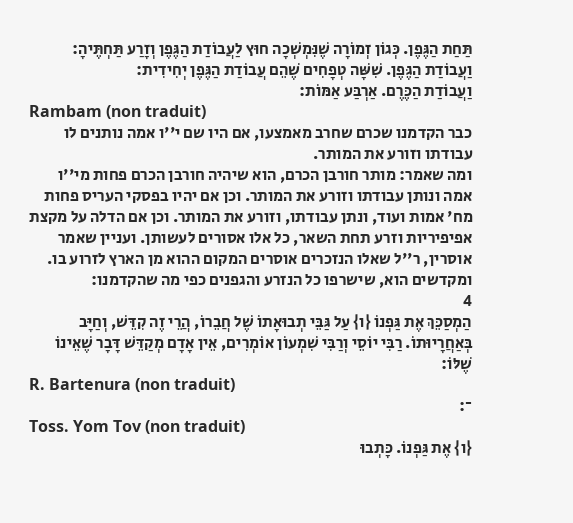תַּחַת הַגֶּפֶן. כְּגוֹן זְמוֹרָה שֶׁנִּמְשְׁכָה חוּץ לַעֲבוֹדַת הַגֶּפֶן וְזָרַע תַּחְתֶּיהָ:
וַעֲבוֹדַת הַגֶּפֶן. שִׁשָּׁה טְפָחִים שֶׁהֵם עֲבוֹדַת הַגֶּפֶן יְחִידִית:
וַעֲבוֹדַת הַכֶּרֶם. אַרְבַּע אַמּוֹת:
Rambam (non traduit)
כבר הקדמנו שכרם שחרב מאמצעו, אם היו שם י''ו אמה נותנים לו עבודתו וזורע את המותר.
ומה שאמר: מותר חורבן הכרם, הוא שיהיה חורבן הכרם פחות מי''ו אמה ונותן עבודתו וזורע את המותר. וכן אם יהיו בפסקי העריס פחות מח' אמות ועוד, ונתן עבודתו, וזורע את המותר. וכן אם הדלה על מקצת אפיפיריות וזרע תחת השאר, כל אלו אסורים לעשותן. ועניין שאמר אוסרין, ר''ל שאלו הנזכרים אוסרים המקום ההוא מן הארץ לזרוע בו. ומקדשים הוא, שישרפו כל הנזרע והגפנים כפי מה שהקדמנו:
4
הַמְסַכֵּךְ אֶת גַּפְנוֹ {ו} עַל גַּבֵּי תְבוּאָתוֹ שֶׁל חֲבֵרוֹ, הֲרֵי זֶה קִדֵּשׁ, וְחַיָּב בְּאַחֲרָיוּתוֹ. רַבִּי יוֹסֵי וְרַבִּי שִׁמְעוֹן אוֹמְרִים, אֵין אָדָם מְקַדֵּשׁ דָּבָר שֶׁאֵינוֹ שֶׁלּוֹ:
R. Bartenura (non traduit)
־:
Toss. Yom Tov (non traduit)
{ו} אֶת גַּפְנוֹ. כָּתְבוּ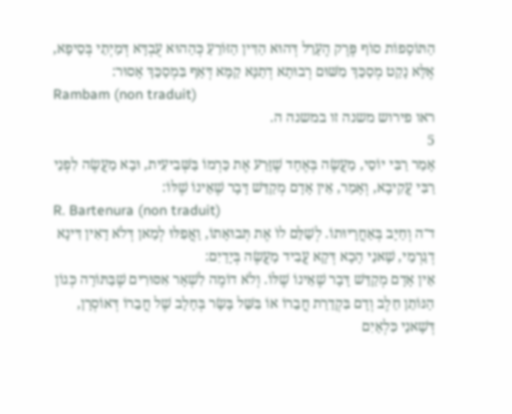הַתּוֹסָפוֹת סוֹף פֶּרֶק הֶעָרֵל דְּהוּא הַדִּין הַזּוֹרֵעַ כְּהַהוּא עֻבְדָּא דְּמַיְתֵי בְּסֵיפָא, אֶלָּא נָקַט מְסַכֵּךְ מִשּׁוּם רְבוּתָא דְתַנָּא קַמָּא דְּאַף בִּמְסַכֵּךְ אָסוּר:
Rambam (non traduit)
ראו פירוש משנה זו במשנה ה.
5
אָמַר רַבִּי יוֹסֵי, מַעֲשֶׂה בְּאֶחָד שֶׁזָּרַע אֶת כַּרְמוֹ בַּשְּׁבִיעִית, וּבָא מַעֲשֶׂה לִפְנֵי רַבִּי עֲקִיבָא, וְאָמַר, אֵין אָדָם מְקַדֵּשׁ דָּבָר שֶׁאֵינוֹ שֶׁלּוֹ:
R. Bartenura (non traduit)
ד־ה וְחַיָּב בְּאַחֲרָיוּתוֹ. לְשַׁלֵּם לוֹ אֶת תְּבוּאָתוֹ, וַאֲפִלּוּ לְמַאן דְּלֹא דָאִין דִּינָא דְגַרְמֵי, שָׁאנֵי הָכָא דְּקָא עֲבִיד מַעֲשֶׂה בְּיָדַיִם:
אֵין אָדָם מְקַדֵּשׁ דָּבָר שֶׁאֵינוֹ שֶׁלּוֹ. וְלֹא דוֹמֶה לִשְׁאָר אִסּוּרִים שֶׁבַּתּוֹרָה כְּגוֹן הַנּוֹתֵן חֵלֶב וְדָם בִּקְדֵרַת חֲבֵרוֹ אוֹ בִּשֵּׁל בָּשָׂר בְּחָלָב שֶׁל חֲבֵרוֹ דְּאוֹסְרָן, דְּשָׁאנֵי כִּלְאַיִם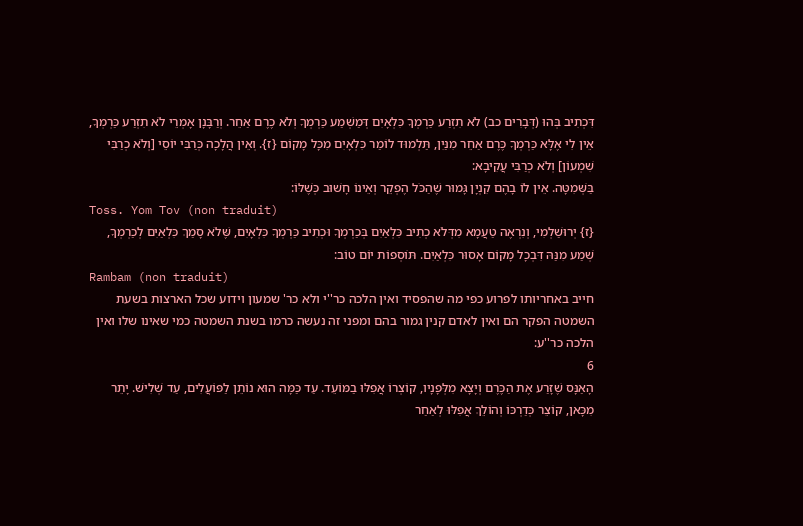דִּכְתִיב בְּהוּ (דְּבָרִים כב) לֹא תִזְרַע כַּרְמְךָ כִּלְאָיִם דְּמַשְׁמַע כַּרְמְךָ וְלֹא כֶרֶם אַחֵר. וְרַבָּנָן אָמְרֵי לֹא תִזְרַע כַּרְמְךָ, אֵין לִי אֶלָּא כַּרְמְךָ כֶּרֶם אַחֵר מִנַּיִן, תַּלְמוּד לוֹמַר כִּלְאָיִם מִכָּל מָקוֹם {ז}. וְאֵין הֲלָכָה כְּרַבִּי יוֹסֵי [וְלֹא כְרַבִּי שִׁמְעוֹן] וְלֹא כְרַבִּי עֲקִיבָא:
בַּשְּׁמִטָּה. אֵין לוֹ בָהֶם קִנְיָן גָּמוּר שֶׁהַכֹּל הֶפְקֵר וְאֵינוֹ חָשׁוּב כְּשֶׁלּוֹ:
Toss. Yom Tov (non traduit)
{ז} יְרוּשַׁלְמִי, וְנִרְאֶה טַעֲמָא מִדְּלֹא כְתִיב כִּלְאַיִם בְּכַרְמְךָ וּכְתִיב כַּרְמְךָ כִּלְאָיִם, שֶּׁלֹא סָמַךְ כִּלְאַיִם לְכַרְמְךָ, שְׁמַע מִנַּהּ דִּבְכָל מָקוֹם אָסוּר כִּלְאַיִם. תּוֹסְפוֹת יוֹם טוֹב:
Rambam (non traduit)
חייב באחריותו לפרוע כפי מה שהפסיד ואין הלכה כר''י ולא כר' שמעון וידוע שכל הארצות בשעת השמטה הפקר הם ואין לאדם קנין גמור בהם ומפני זה נעשה כרמו בשנת השמטה כמי שאינו שלו ואין הלכה כר''ע:
6
הָאַנָּס שֶׁזָּרַע אֶת הַכֶּרֶם וְיָצָא מִלְּפָנָיו, קוֹצְרוֹ אֲפִלּוּ בַמּוֹעֵד. עַד כַּמָּה הוּא נוֹתֵן לַפּוֹעֲלִים, עַד שְׁלִישׁ. יָתֵר מִכָּאן, קוֹצֵר כְּדַרְכּוֹ וְהוֹלֵךְ אֲפִלּוּ לְאַחַר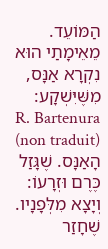הַמּוֹעֵד. מֵאֵימָתַי הוּא נִקְרָא אַנָּס, מִשֶּׁיִּשְׁקָע:
R. Bartenura (non traduit)
הָאַנָּס. שֶׁגָּזַל כֶּרֶם וּזְרָעוֹ:
וְיָצָא מִלְּפָנָיו. שֶׁחָזַר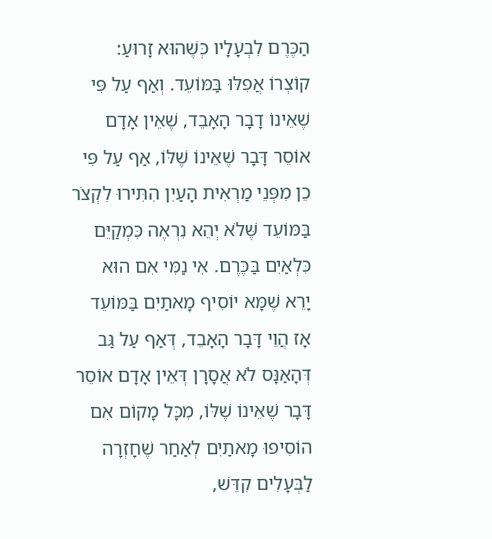הַכֶּרֶם לִבְעָלָיו כְּשֶׁהוּא זָרוּעַ:
קוֹצְרוֹ אֲפִלּוּ בַּמּוֹעֵד. וְאַף עַל פִּי שֶׁאֵינוֹ דָבָר הָאָבֵד, שֶׁאֵין אָדָם אוֹסֵר דָּבָר שֶׁאֵינוֹ שֶׁלּוֹ, אַף עַל פִּי כֵן מִפְּנֵי מַרְאִית הָעַיִן הִתִּירוּ לִקְצֹר בַּמּוֹעֵד שֶּׁלֹא יְהֵא נִרְאֶה כִּמְקַיֵּם כִּלְאַיִם בַּכֶּרֶם. אִי נַמִּי אִם הוּא יָרֵא שֶׁמָּא יוֹסִיף מָאתַיִם בַּמּוֹעֵד אָז הֲוֵי דָּבָר הָאָבֵד, דְּאַף עַל גַּב דְּהָאַנָּס לֹא אֲסָרָן דְּאֵין אָדָם אוֹסֵר דָּבָר שֶׁאֵינוֹ שֶׁלּוֹ, מִכָּל מָקוֹם אִם הוֹסִיפוּ מָאתַיִם לְאַחַר שֶׁחָזְרָה לַבְּעָלִים קִדֵּשׁ,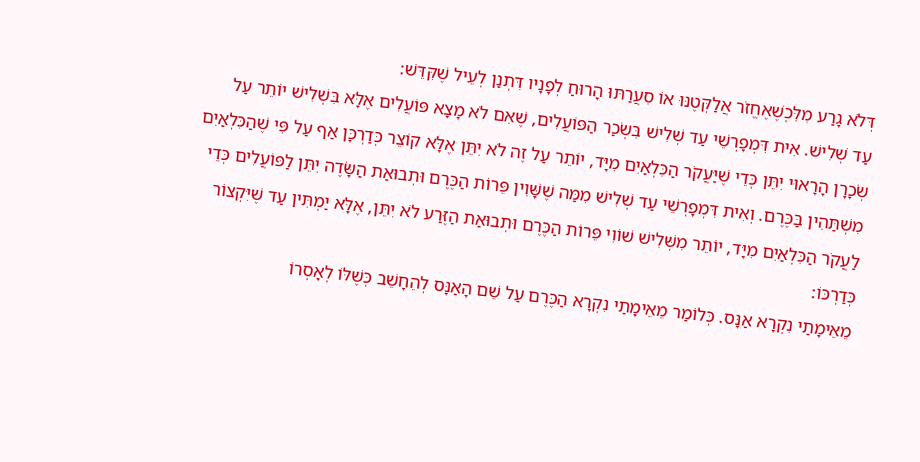דְּלֹא גָרַע מִלִּכְשֶׁאֶחֱזֹר אֲלַקְּטֶנּוּ אוֹ סִעֲרַתּוּ הָרוּחַ לְפָנָיו דִּתְנַן לְעֵיל שֶׁקִּדֵּשׁ:
עַד שְׁלִישׁ. אִית דִּמְפָרְשֵׁי עַד שְׁלִישׁ בִּשְׂכַר הַפּוֹעֲלִים, שֶׁאִם לֹא מָצָא פּוֹעֲלִים אֶלָּא בִּשְׁלִישׁ יוֹתֵר עַל שְׂכָרָן הָרָאוּי יִתֵּן כְּדֵי שֶׁיַּעֲקֹר הַכִּלְאַיִם מִיָּד, יוֹתֵר עַל זֶה לֹא יִתֵּן אֶלָּא קוֹצֵר כְּדַרְכָּן אַף עַל פִּי שֶׁהַכִּלְאַיִם מִשְׁתַּהִין בַּכֶּרֶם. וְאִית דִּמְפָרְשֵׁי עַד שְׁלִישׁ מִמַּה שֶׁשָּׁוִין פֵּרוֹת הַכֶּרֶם וּתְבוּאַת הַשָּׂדֶה יִתֵּן לַפּוֹעֲלִים כְּדֵי לַעֲקֹר הַכִּלְאַיִם מִיָּד, יוֹתֵר מִשְּׁלִישׁ שׁוֹוִי פֵּרוֹת הַכֶּרֶם וּתְבוּאַת הַזֶּרַע לֹא יִתֵּן, אֶלָּא יַמְתִּין עַד שֶׁיִּקְצוֹר כְּדַרְכּוֹ:
מֵאֵימָתַי נִקְרָא אַנָּס. כְּלוֹמַר מֵאֵימָתַי נִקְרָא הַכֶּרֶם עַל שֵׁם הָאַנָּס לְהֵחָשֵׁב כְּשֶׁלּוֹ לְאָסְרוֹ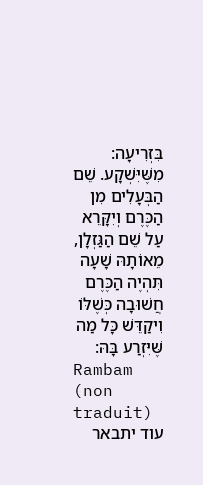בִּזְרִיעָה:
מִשֶּׁיִּשְׁקָע. שֵׁם הַבְּעָלִים מִן הַכֶּרֶם וְיִקָּרֵא עַל שֵׁם הַגַּזְלָן, מֵאוֹתָהּ שָׁעָה תִּהְיֶה הַכֶּרֶם חֲשׁוּבָה כְּשֶׁלּוֹ וִיקַדֵּשׁ כָּל מַה שֶּׁיִּזְרַע בָּהּ:
Rambam (non traduit)
עוד יתבאר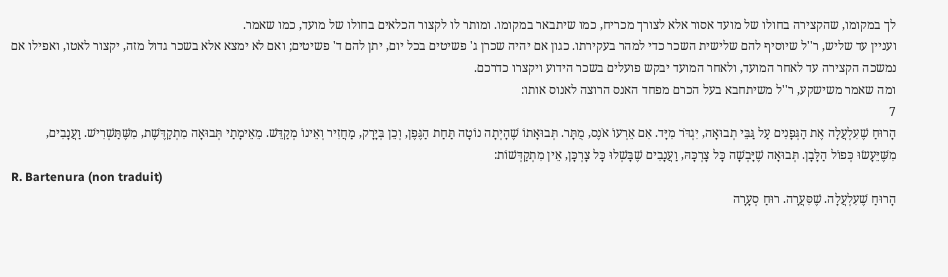לך במקומו, שהקצירה בחולו של מועד אסור אלא לצורך מכריח, כמו שיתבאר במקומו. ומותר לו לקצור הכלאים בחולו של מועד, כמו שאמר.
ועניין עד שליש, ר''ל שיוסיף להם שלישית השכר כדי למהר בעקירתו. כגון אם יהיה שכרן ג' פשיטים בכל יום, יתן להם ד' פשיטים; ואם לא ימצא אלא בשכר גדול מזה, יקצור לאטו, ואפילו אם נמשכה הקצירה עד לאחר המועד, ולאחר המועד יבקש פועלים בשכר הידוע ויקצרו כדרכם.
ומה שאמר משישקע, ר''ל משיתחבא בעל הכרם מפחד האנס הרוצה לאנוס אותו:
7
הָרוּחַ שֶׁעִלְעֲלָה אֶת הַגְּפָנִים עַל גַּבֵּי תְבוּאָה, יִגְדֹּר מִיָּד. אִם אֵרְעוֹ אֹנֶס, מֻתָּר. תְּבוּאָתוֹ שֶׁהָיְתָה נוֹטָה תַּחַת הַגֶּפֶן, וְכֵן בְּיָרָק, מַחֲזִיר וְאֵינוֹ מְקַדֵּשׁ. מֵאֵימָתַי תְּבוּאָה מִתְקַדֶּשֶׁת, מִשֶּׁתַּשְׁרִישׁ. וַעֲנָבִים, מִשֶּׁיֵּעָשׂוּ כְּפוֹל הַלָּבָן. תְּבוּאָה שֶׁיָּבְשָׁה כָּל צָרְכָּהּ, וַעֲנָבִים שֶׁבָּשְׁלוּ כָּל צָרְכָּן, אֵין מִתְקַדְּשׁוֹת:
R. Bartenura (non traduit)
הָרוּחַ שֶׁעִלְעֲלָה. שֶׁסִּעֲרָה. רוּחַ סְעָרָה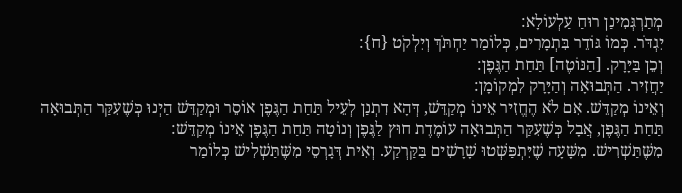מְתַרְגְּמִינַן רוּחַ עַלְעוֹלָא:
יִגְדֹּר. כְּמוֹ גּוֹדֵר בִּתְמָרִים, כְּלוֹמַר יַחְתֹּךְ וְיִלְקֹט {ח}:
וְכֵן בַּיָּרָק. [הַנּוֹטֶה] תַּחַת הַגֶּפֶן:
יַחֲזִיר. הַתְּבוּאָה וְהַיָּרָק לִמְקוֹמָן:
וְאֵינוֹ מְקַדֵּשׁ. אִם לֹא הֶחֱזִיר אֵינוֹ מְקַדֵּשׁ, דְּהָא דִתְנַן לְעֵיל תַּחַת הַגֶּפֶן אוֹסֵר וּמְקַדֵּשׁ הַיְנוּ כְּשֶׁעִקַּר הַתְּבוּאָה תַּחַת הַגֶּפֶן, אֲבָל כְּשֶׁעִקַּר הַתְּבוּאָה עוֹמֶדֶת חוּץ לַגֶּפֶן וְנוֹטָה תַּחַת הַגֶּפֶן אֵינוֹ מְקַדֵּשׁ:
מִשֶּׁתַּשְׁרִישׁ. מִשָּׁעָה שֶׁיִּתְפַּשְּׁטוּ שָׁרָשִׁים בַּקַּרְקַע. וְאִית דְּגָרְסֵי מִשֶּׁתַּשְׁלִישׁ כְּלוֹמַר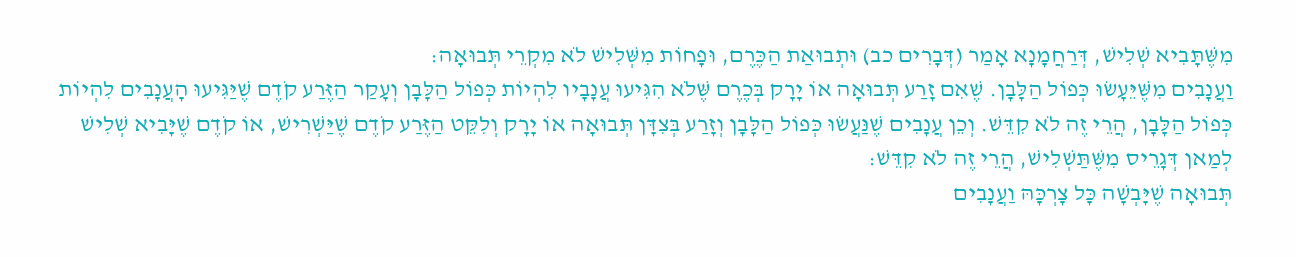מִשֶּׁתָּבִיא שְׁלִישׁ, דְּרַחֲמָנָא אָמַר (דְּבָרִים כב) וּתְבוּאַת הַכֶּרֶם, וּפָחוֹת מִשְּׁלִישׁ לֹא מִקְרֵי תְּבוּאָה:
וַעֲנָבִים מִשֶּׁיֵּעָשׂוּ כְּפוֹל הַלָּבָן. שֶׁאִם זָרַע תְּבוּאָה אוֹ יָרָק בְּכֶרֶם שֶּׁלֹא הִגִּיעוּ עֲנָבָיו לִהְיוֹת כְּפוֹל הַלָּבָן וְעָקַר הַזֶּרַע קֹדֶם שֶׁיַּגִּיעוּ הָעֲנָבִים לִהְיוֹת כְּפוֹל הַלָּבָן, הֲרֵי זֶה לֹא קִדֵּשׁ. וְכֵן עֲנָבִים שֶׁנַּעֲשׂוּ כְּפוֹל הַלָּבָן וְזָרַע בְּצִדָּן תְּבוּאָה אוֹ יָרָק וְלִקֵּט הַזֶּרַע קֹדֶם שֶׁיַּשְׁרִישׁ, אוֹ קֹדֶם שֶׁיָּבִיא שְׁלִישׁ לְמַאן דְּגָרֵיס מִשֶּׁתַּשְׁלִישׁ, הֲרֵי זֶה לֹא קִדֵּשׁ:
תְּבוּאָה שֶׁיָּבְשָׁה כָּל צָרְכָּהּ וַעֲנָבִים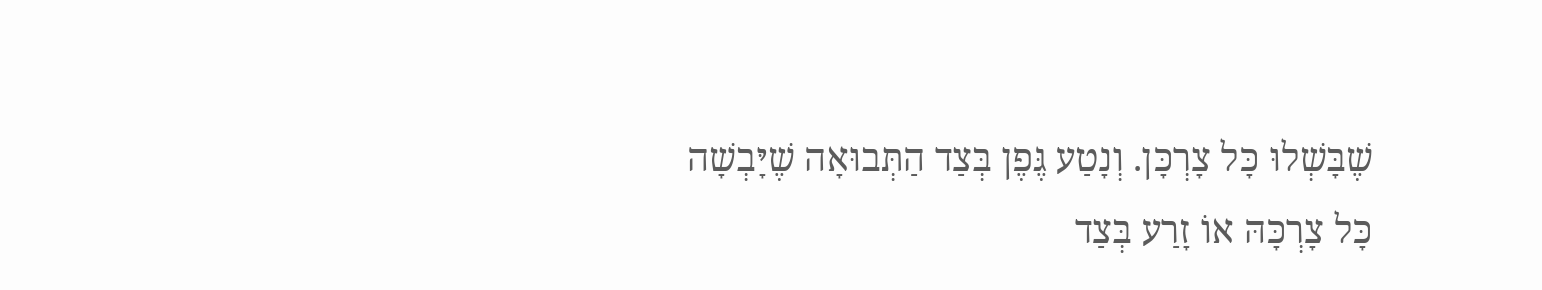שֶׁבָּשְׁלוּ כָּל צָרְכָּן. וְנָטַע גֶּפֶן בְּצַד הַתְּבוּאָה שֶׁיָּבְשָׁה כָּל צָרְכָּהּ אוֹ זָרַע בְּצַד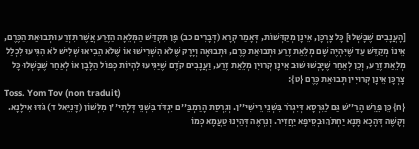[הָעֲנָבִים שֶׁבָּשְׁלוּ] כָּל צָרְכָּן, אֵינָן מְקַדְּשׁוֹת, דְּאָמַר קְרָא (דְּבָרִים כב) פֶּן תִּקְדַּשׁ הַמְּלֵאָה הַזֶּרַע אֲשֶׁר תִּזְרַע וּתְבוּאַת הַכֶּרֶם, אֵינוֹ מְקַדֵּשׁ עַד שֶׁיִּהְיֶה שָׁם מְלֵאַת זֶרַע וּתְבוּאַת כֶּרֶם, וּתְבוּאָה וְיָרָק שֶּׁלֹא הִשְׁרִישׁוּ אוֹ שֶּׁלֹא הֵבִיאוּ שְׁלִישׁ לֹא הִגִּיעוּ לִכְלַל מְלֵאַת זֶרַע, וְכֵן לְאַחַר שֶׁיָּבְשׁוּ שׁוּב אֵינָן קְרוּיִן מְלֵאַת זֶרַע, וַעֲנָבִים קֹדֶם שֶׁיַּגִּיעוּ לִהְיוֹת כְּפוֹל הַלָּבָן אוֹ לְאַחַר שֶׁבָּשְׁלוּ כָּל צָרְכָּן אֵינָן קְרוּיִין תְּבוּאַת כֶּרֶם {ט}:
Toss. Yom Tov (non traduit)
{ח} כֵּן פֵּרֵשׁ הָרַ''שׁ גַּם לַגִּרְסָא דְּיִגְרֹר בִּשְׁנֵי רֵישִׁי''ן. וְגִרְסַת הָרַמְבַּ''ם יִגְדֹּד בִּשְׁנֵי דְּלָתִי''ן מִלְּשׁוֹן (דָּנִיֵּאל ד) גֹּדּוּ אִילָנָא. וְקָשֶׁה דְּהָכָא תָּנָא יַחְתֹּךְ וּבְסֵיפָא יַחֲזִיר. וְנִרְאֶה דְּהַיְנוּ טַעֲמָא כְּמוֹ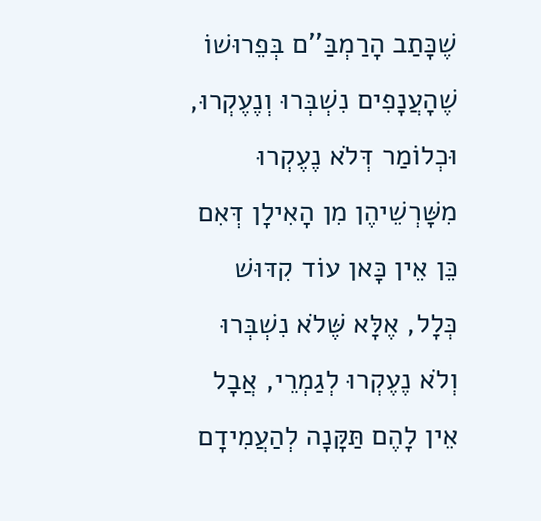שֶׁכָּתַב הָרַמְבַּ''ם בְּפֵרוּשׁוֹ שֶׁהָעֲנָפִים נִשְׁבְּרוּ וְנֶעֶקְרוּ, וּכְלוֹמַר דְּלֹא נֶעֶקְרוּ מִשָּׁרְשֵׁיהֶן מִן הָאִילָן דְּאִם כֵּן אֵין כָּאן עוֹד קִדּוּשׁ כְּלָל, אֶלָּא שֶּׁלֹא נִשְׁבְּרוּ וְלֹא נֶעֶקְרוּ לְגַמְרֵי, אֲבָל אֵין לָהֶם תַּקָּנָה לְהַעֲמִידָם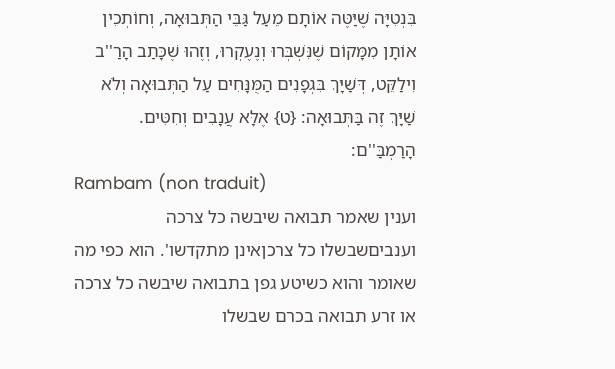בִּנְטִיָּה שֶׁיַּטֶּה אוֹתָם מֵעַל גַּבֵּי הַתְּבוּאָה, וְחוֹתְכִין אוֹתָן מִמָּקוֹם שֶׁנִּשְׁבְּרוּ וְנֶעֶקְרוּ, וְזֶהוּ שֶׁכָּתַב הָרַ''ב וִילַקֵּט, דְּשַׁיָּךְ בִּגְפָנִים הַמֻּנָּחִים עַל הַתְּבוּאָה וְלֹא שַׁיָּךְ זֶה בַּתְּבוּאָה: {ט} אֶלָּא עֲנָבִים וְחִטִּים. הָרַמְבַּ''ם:
Rambam (non traduit)
וענין שאמר תבואה שיבשה כל צרכה וענביםשבשלו כל צרכןאינן מתקדשו'. הוא כפי מה שאומר והוא כשיטע גפן בתבואה שיבשה כל צרכה או זרע תבואה בכרם שבשלו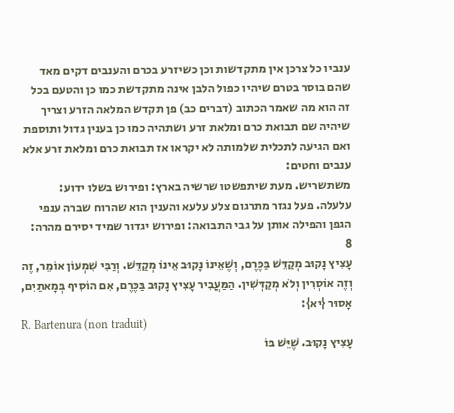ענביו כל צרכן אין מתקדשות וכן כשיזרע בכרם והענבים דקים מאד שהם בוסר בטרם שיהיו כפול הלבן אינה מתקדשת כמו כן והטעם בכל זה הוא מה שאמר הכתוב (דברים כב) פן תקדש המלאה הזרע וצריך שיהיה שם תבואת כרם ומלאת זרע ושתהיה כמו כן בענין גדול ותוספת ואם הגיעה לתכלית שלמותה לא יקראו אז תבואת כרם ומלאת זרע אלא ענבים וחטים:
משתשריש. מעת שיתפשטו שרשיה בארץ: ופירוש בשלו ידוע:
עלעלה. פעל נגזר מתרגום צלע עלעא והענין הוא שהרוח שברה ענפי הגפן והפילה אותן על גבי התבואה: ופירוש יגדור שמיד יסירם מהרה:
8
עָצִיץ נָקוּב מְקַדֵּשׁ בַּכֶּרֶם, וְשֶׁאֵינוֹ נָקוּב אֵינוֹ מְקַדֵּשׁ. וְרַבִּי שִׁמְעוֹן אוֹמֵר, זֶה וְזֶה אוֹסְרִין וְלֹא מְקַדְּשִׁין. הַמַּעֲבִיר עָצִיץ נָקוּב בַּכֶּרֶם, אִם הוֹסִיף בְּמָאתַיִם, אָסוּר {יא}:
R. Bartenura (non traduit)
עָצִיץ נָקוּב. שֶׁיֵּשׁ בּוֹ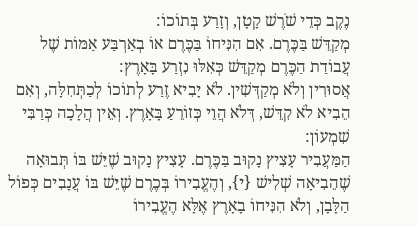נֶקֶב כְּדֵי שֹׁרֶשׁ קָטָן, וְזָרַע בְּתוֹכוֹ:
מְקַדֵּשׁ בַּכֶּרֶם. אִם הִנִּיחוֹ בַּכֶּרֶם אוֹ בְאַרְבַּע אַמּוֹת שֶׁל עֲבוֹדַת הַכֶּרֶם מְקַדֵּשׁ כְּאִלּוּ נִזְרַע בָּאָרֶץ:
אֲסוּרִין וְלֹא מְקַדְּשִׁין. לֹא יָבִיא זֶרַע לְתוֹכוֹ לְכַתְּחִלָּה, וְאִם הֵבִיא לֹא קִדֵּשׁ, דְּלֹא הֲוֵי כְּזוֹרֵעַ בָּאָרֶץ. וְאֵין הֲלָכָה כְּרַבִּי שִׁמְעוֹן:
הַמַּעֲבִיר עָצִיץ נָקוּב בַּכֶּרֶם. עָצִיץ נָקוּב שֶׁיֵּשׁ בּוֹ תְּבוּאָה שֶׁהֵבִיאָה שְׁלִישׁ {י}, וְהֶעֱבִירוֹ בְּכֶרֶם שֶׁיֵּשׁ בּוֹ עֲנָבִים כְּפוֹל הַלָּבָן, וְלֹא הִנִּיחוֹ בָאָרֶץ אֶלָּא הֶעֱבִירוֹ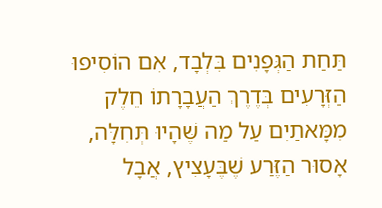תַּחַת הַגְּפָנִים בִּלְבָד, אִם הוֹסִיפוּ הַזְּרָעִים בְּדֶרֶךְ הַעֲבָרָתוֹ חֵלֶק מִמָּאתַיִם עַל מַה שֶּׁהָיוּ תְּחִלָּה, אָסוּר הַזֶּרַע שֶׁבֶּעָצִיץ, אֲבָל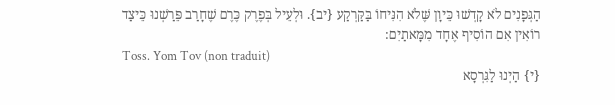הַגְּפָנִים לֹא קָדְשׁוּ כֵּיוָן שֶּׁלֹא הִנִּיחוֹ בַּקַּרְקַע {יב}. וּלְעֵיל בְּפֶרֶק כֶּרֶם שֶׁחָרַב פֵּרַשְׁנוּ כֵּיצַד רוֹאִין אִם הוֹסִיף אֶחָד מִמָּאתַיִם:
Toss. Yom Tov (non traduit)
{י} הַיְנוּ לַגִּרְסָא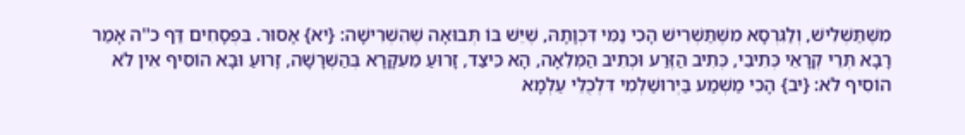מִשֶּׁתַּשְׁלִישׁ, וְלַגִּרְסָא מִשֶּׁתַּשְׁרִישׁ הָכִי נַמִּי דִּכְוָתָהּ, שֶׁיֵּשׁ בּוֹ תְּבוּאָה שֶׁהִשְׁרִישָׁה: {יא} אָסוּר. בִּפְסָחִים דַּף כ''ה אָמַר רָבָא תְּרֵי קְרָאֵי כְּתִיבֵי, כְּתִיב הַזֶּרַע וּכְתִיב הַמְּלֵאָה, הָא כֵּיצַד, זָרוּעַ מֵעִקָּרָא בְּהַשְׁרָשָׁה, זָרוּעַ וּבָא הוֹסִיף אִין לֹא הוֹסִיף לֹא: {יב} הָכִי מַשְׁמַע בַּיְרוּשַׁלְמִי דִּלְכֻלֵּי עַלְמָא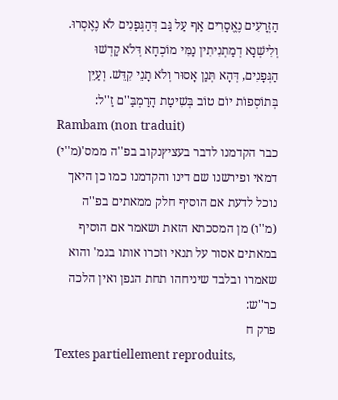הַזְּרָעִים נֶאֱסָרִים אַף עַל גַּב דְּהַגְּפָנִים לֹא נֶאֶסְרוּ. וְלִישְׁנָא דְמַתְנִיתִין נַמִּי מוֹכְחָא דְּלֹא קָדְשׁוּ הַגְּפָנִים, דְּהָא תְּנַן אָסוּר וְלֹא תָנֵי קִדֵּשׁ. וְעַיֵּן בְּתוֹסְפוֹת יוֹם טוֹב בְּשִׁיטַת הָרַמְבַּ''ם זַ''ל:
Rambam (non traduit)
כבר הקדמנו לדבר בעציץנקוב בפ''ה ממס'(מ''י) דמאי ופירשנו שם דינו והקדמנו כמו כן היאך נוכל לדעת אם הוסיף חלק ממאתים בפ''ה (מ''ו) מן המסכתא הזאת ושאמר אם הוסיף במאתים אסור על תנאי וזכרו אותו בגמ' והוא שאמרו ובלבד שיניחהו תחת הגפן ואין הלכה כר''ש:
פרק ח
Textes partiellement reproduits,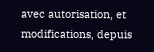avec autorisation, et modifications, depuis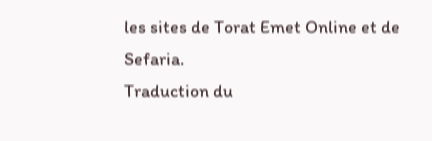les sites de Torat Emet Online et de Sefaria.
Traduction du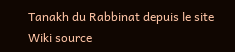Tanakh du Rabbinat depuis le site Wiki source